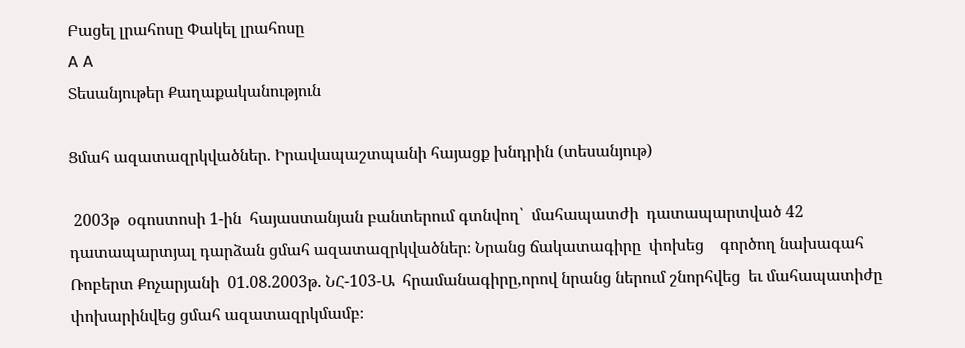Բացել լրահոսը Փակել լրահոսը
A A
Տեսանյութեր Քաղաքականություն

Ցմահ ազատազրկվածներ. Իրավապաշտպանի հայացք խնդրին (տեսանյութ)

 2003թ  օգոստոսի 1-ին  հայաստանյան բանտերում գտնվող՝  մահապատժի  դատապարտված 42 դատապարտյալ դարձան ցմահ ազատազրկվածներ։ Նրանց ճակատագիրը  փոխեց    գործող նախագահ Ռոբերտ Քոչարյանի  01.08.2003թ. ՆՀ-103-Ա  հրամանագիրը,որով նրանց ներում շնորհվեց  եւ մահապատիժը փոխարինվեց ցմահ ազատազրկմամբ։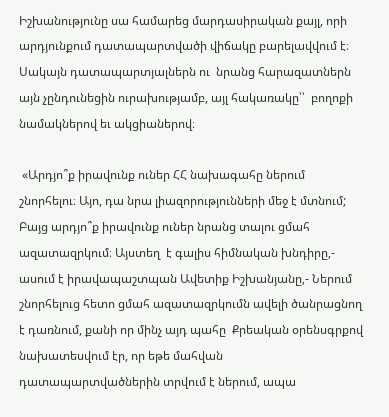Իշխանությունը սա համարեց մարդասիրական քայլ, որի արդյունքում դատապարտվածի վիճակը բարելավվում է։ Սակայն դատապարտյալներն ու  նրանց հարազատներն այն չընդունեցին ուրախությամբ, այլ հակառակը՝՝  բողոքի նամակներով եւ ակցիաներով։

 «Արդյո՞ք իրավունք ուներ ՀՀ նախագահը ներում շնորհելու։ Այո, դա նրա լիազորությունների մեջ է մտնում;  Բայց արդյո՞ք իրավունք ուներ նրանց տալու ցմահ ազատազրկում։ Այստեղ  է գալիս հիմնական խնդիրը,- ասում է իրավապաշտպան Ավետիք Իշխանյանը,- Ներում շնորհելուց հետո ցմահ ազատազրկումն ավելի ծանրացնող է դառնում, քանի որ մինչ այդ պահը  Քրեական օրենսգրքով նախատեսվում էր, որ եթե մահվան դատապարտվածներին տրվում է ներում, ապա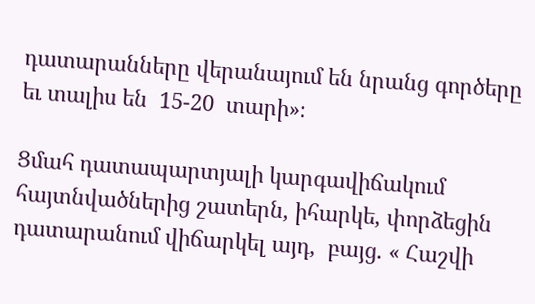դատարանները վերանայում են նրանց գործերը եւ տալիս են  15-20  տարի»։

Ցմահ դատապարտյալի կարգավիճակում հայտնվածներից շատերն, իհարկե, փորձեցին դատարանում վիճարկել այդ,  բայց. « Հաշվի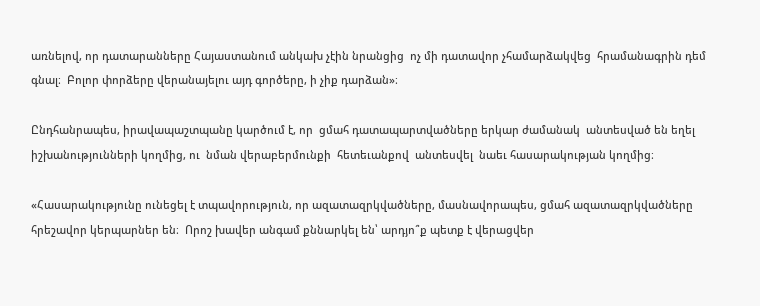առնելով, որ դատարանները Հայաստանում անկախ չէին նրանցից  ոչ մի դատավոր չհամարձակվեց  հրամանագրին դեմ  գնալ։  Բոլոր փորձերը վերանայելու այդ գործերը, ի չիք դարձան»։

Ընդհանրապես, իրավապաշտպանը կարծում է, որ  ցմահ դատապարտվածները երկար ժամանակ  անտեսված են եղել իշխանությունների կողմից, ու  նման վերաբերմունքի  հետեւանքով  անտեսվել  նաեւ հասարակության կողմից։

«Հասարակությունը ունեցել է տպավորություն, որ ազատազրկվածները, մասնավորապես, ցմահ ազատազրկվածները հրեշավոր կերպարներ են։  Որոշ խավեր անգամ քննարկել են՝ արդյո՞ք պետք է վերացվեր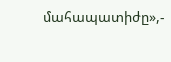մահապատիժը»,-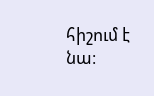հիշում է նա։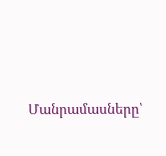Մանրամասները՝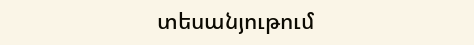տեսանյութում